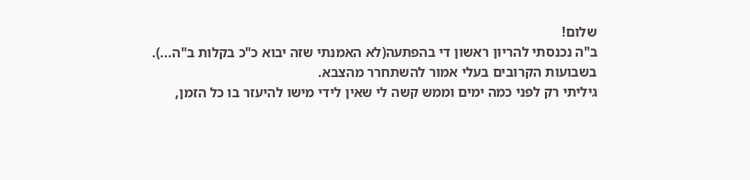שלום!
ב"ה נכנסתי להריון ראשון די בהפתעה(לא האמנתי שזה יבוא כ"כ בקלות ב"ה...).
בשבועות הקרובים בעלי אמור להשתחרר מהצבא.
גיליתי רק לפני כמה ימים וממש קשה לי שאין לידי מישו להיעזר בו כל הזמן,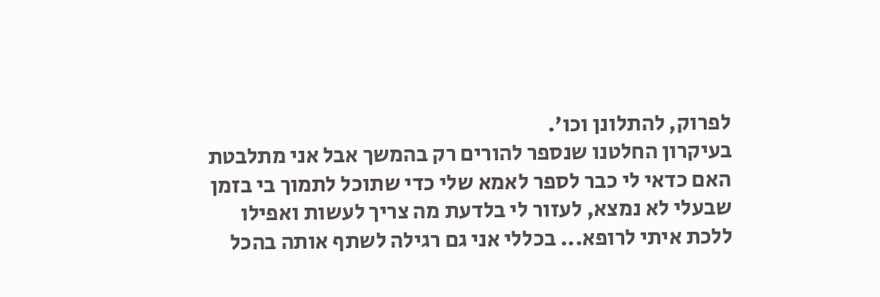לפרוק, להתלונן וכו'.
בעיקרון החלטנו שנספר להורים רק בהמשך אבל אני מתלבטת האם כדאי לי כבר לספר לאמא שלי כדי שתוכל לתמוך בי בזמן שבעלי לא נמצא, לעזור לי בלדעת מה צריך לעשות ואפילו ללכת איתי לרופא... בכללי אני גם רגילה לשתף אותה בהכל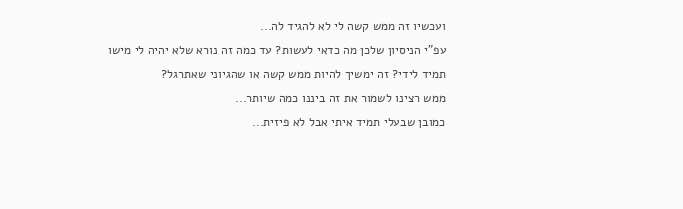ועכשיו זה ממש קשה לי לא להגיד לה...
עפ"י הניסיון שלכן מה כדאי לעשות? עד כמה זה נורא שלא יהיה לי מישו תמיד לידי? זה ימשיך להיות ממש קשה או שהגיוני שאתרגל?
ממש רצינו לשמור את זה ביננו כמה שיותר...
כמובן שבעלי תמיד איתי אבל לא פיזית...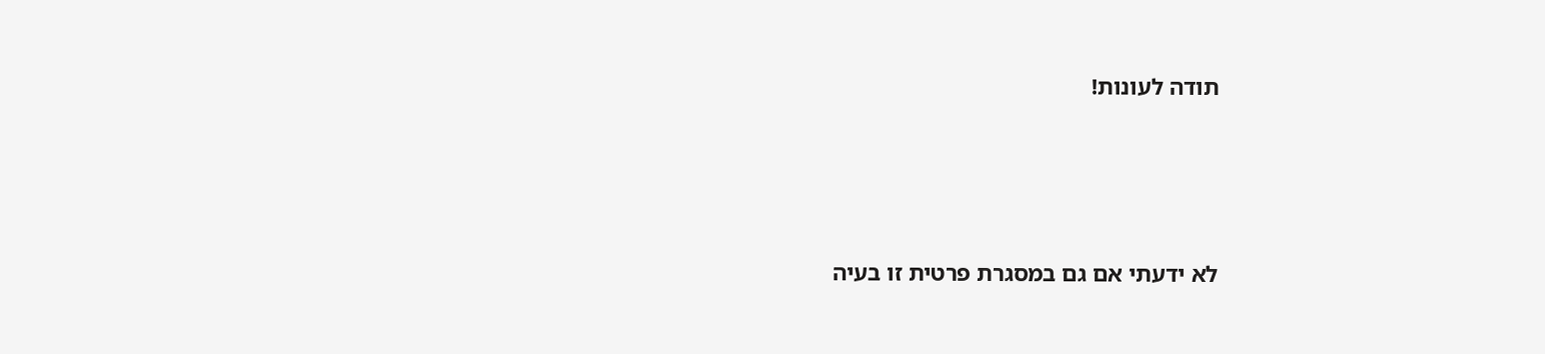תודה לעונות!




לא ידעתי אם גם במסגרת פרטית זו בעיה